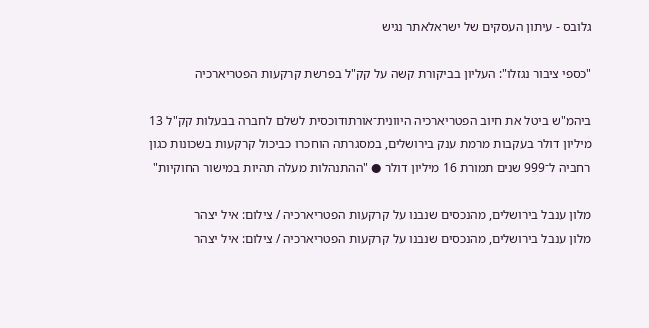גלובס - עיתון העסקים של ישראלאתר נגיש

"כספי ציבור נגזלו": העליון בביקורת קשה על קק"ל בפרשת קרקעות הפטריארכיה

ביהמ"ש ביטל את חיוב הפטריארכיה היוונית־אורתודוכסית לשלם לחברה בבעלות קק"ל 13 מיליון דולר בעקבות מרמת ענק בירושלים, במסגרתה הוחכרו כביכול קרקעות בשכונות כגון רחביה ל־999 שנים תמורת 16 מיליון דולר ● "ההתנהלות מעלה תהיות במישור החוקיות"

מלון ענבל בירושלים, מהנכסים שנבנו על קרקעות הפטריארכיה / צילום: איל יצהר
מלון ענבל בירושלים, מהנכסים שנבנו על קרקעות הפטריארכיה / צילום: איל יצהר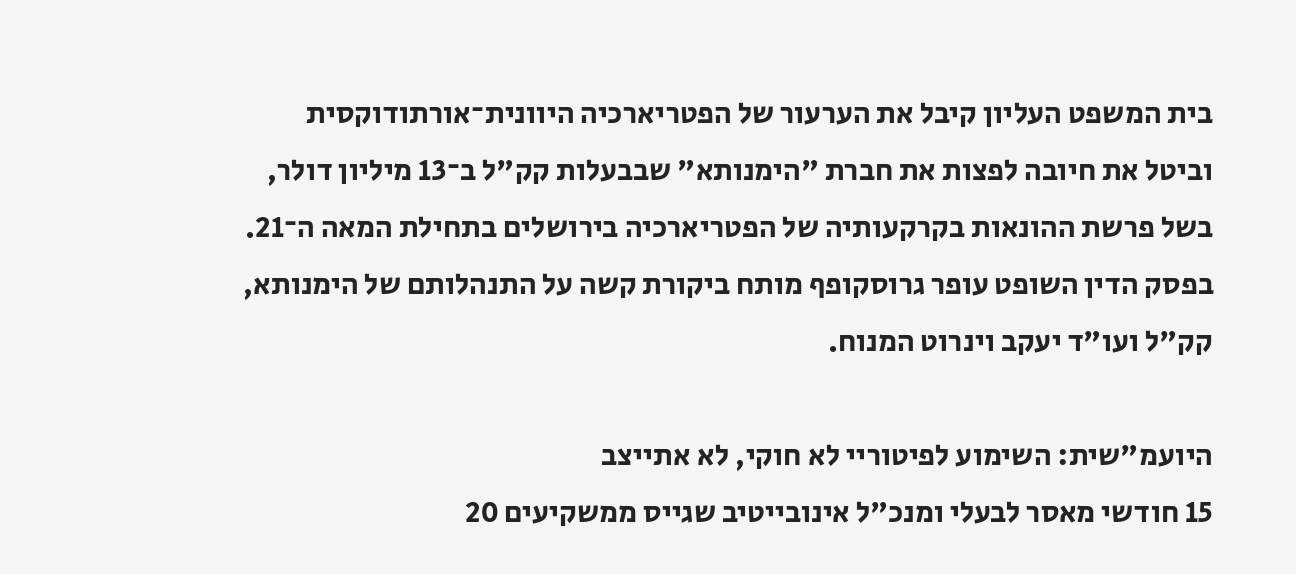בית המשפט העליון קיבל את הערעור של הפטריארכיה היוונית־אורתודוקסית וביטל את חיובה לפצות את חברת "הימנותא" שבבעלות קק"ל ב־13 מיליון דולר, בשל פרשת ההונאות בקרקעותיה של הפטריארכיה בירושלים בתחילת המאה ה־21. בפסק הדין השופט עופר גרוסקופף מותח ביקורת קשה על התנהלותם של הימנותא, קק"ל ועו"ד יעקב וינרוט המנוח.

היועמ"שית: השימוע לפיטוריי לא חוקי, לא אתייצב
15 חודשי מאסר לבעלי ומנכ"ל אינובייטיב שגייס ממשקיעים 20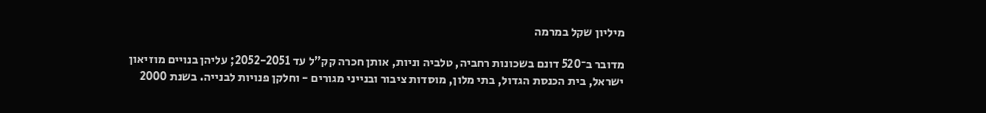מיליון שקל במרמה

מדובר ב־520 דונם בשכונות רחביה, טלביה וניות, אותן חכרה קק"ל עד 2052-2051; עליהן בנויים מוזיאון ישראל, בית הכנסת הגדול, בתי מלון, מוסדות ציבור ובנייני מגורים - וחלקן פנויות לבנייה. בשנת 2000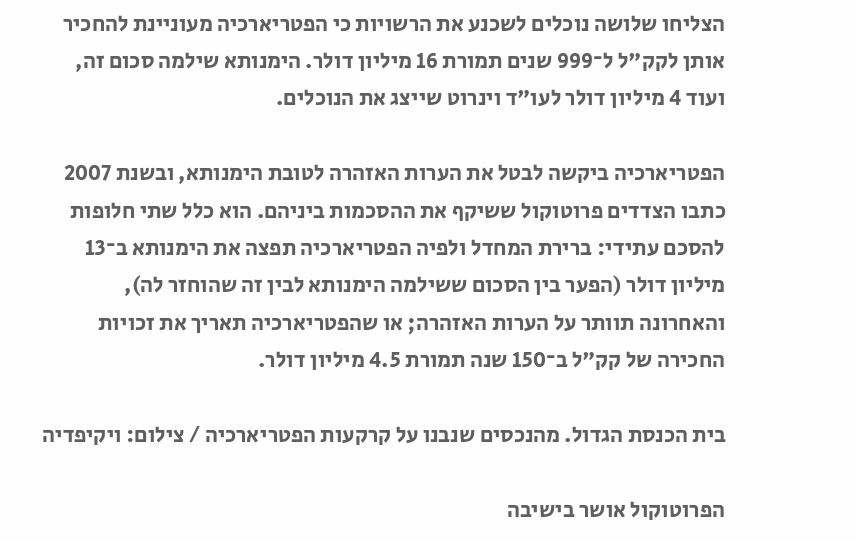הצליחו שלושה נוכלים לשכנע את הרשויות כי הפטריארכיה מעוניינת להחכיר אותן לקק"ל ל־999 שנים תמורת 16 מיליון דולר. הימנותא שילמה סכום זה, ועוד 4 מיליון דולר לעו"ד וינרוט שייצג את הנוכלים.

הפטריארכיה ביקשה לבטל את הערות האזהרה לטובת הימנותא, ובשנת 2007 כתבו הצדדים פרוטוקול ששיקף את ההסכמות ביניהם. הוא כלל שתי חלופות להסכם עתידי: ברירת המחדל ולפיה הפטריארכיה תפצה את הימנותא ב־13 מיליון דולר (הפער בין הסכום ששילמה הימנותא לבין זה שהוחזר לה), והאחרונה תוותר על הערות האזהרה; או שהפטריארכיה תאריך את זכויות החכירה של קק"ל ב־150 שנה תמורת 4.5 מיליון דולר.

בית הכנסת הגדול. מהנכסים שנבנו על קרקעות הפטריארכיה / צילום: ויקיפדיה

הפרוטוקול אושר בישיבה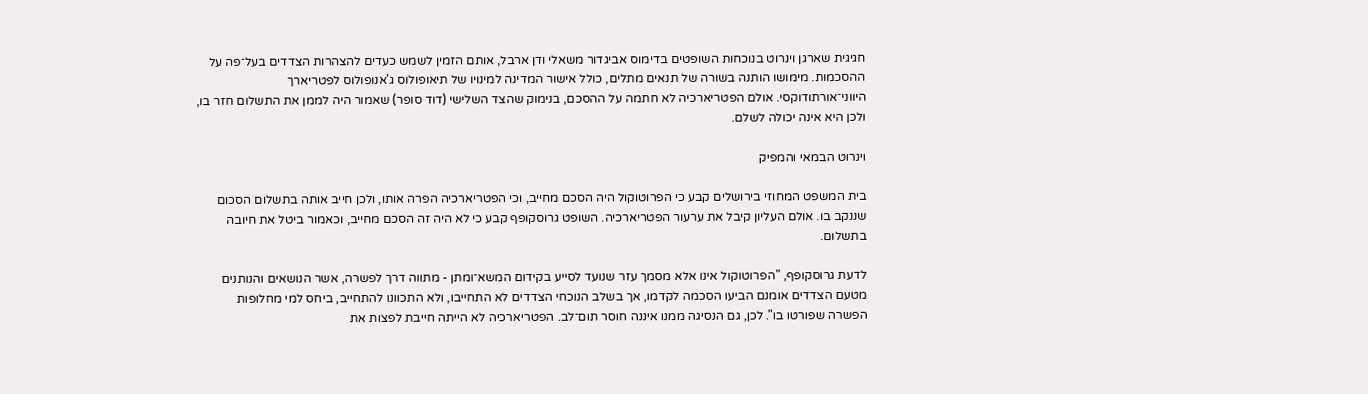חגיגית שארגן וינרוט בנוכחות השופטים בדימוס אביגדור משאלי ודן ארבל, אותם הזמין לשמש כעדים להצהרות הצדדים בעל־פה על ההסכמות. מימושו הותנה בשורה של תנאים מתלים, כולל אישור המדינה למינויו של תיאופולוס ג'אנופולוס לפטריארך היווני־אורתודוקסי. אולם הפטריארכיה לא חתמה על ההסכם, בנימוק שהצד השלישי (דוד סופר) שאמור היה לממן את התשלום חזר בו, ולכן היא אינה יכולה לשלם.

וינרוט הבמאי והמפיק

בית המשפט המחוזי בירושלים קבע כי הפרוטוקול היה הסכם מחייב, וכי הפטריארכיה הפרה אותו, ולכן חייב אותה בתשלום הסכום שננקב בו. אולם העליון קיבל את ערעור הפטריארכיה. השופט גרוסקופף קבע כי לא היה זה הסכם מחייב, וכאמור ביטל את חיובה בתשלום.

לדעת גרוסקופף, "הפרוטוקול אינו אלא מסמך עזר שנועד לסייע בקידום המשא־ומתן - מתווה דרך לפשרה, אשר הנושאים והנותנים מטעם הצדדים אומנם הביעו הסכמה לקדמו, אך בשלב הנוכחי הצדדים לא התחייבו, ולא התכוונו להתחייב, ביחס למי מחלופות הפשרה שפורטו בו". לכן, גם הנסיגה ממנו איננה חוסר תום־לב. הפטריארכיה לא הייתה חייבת לפצות את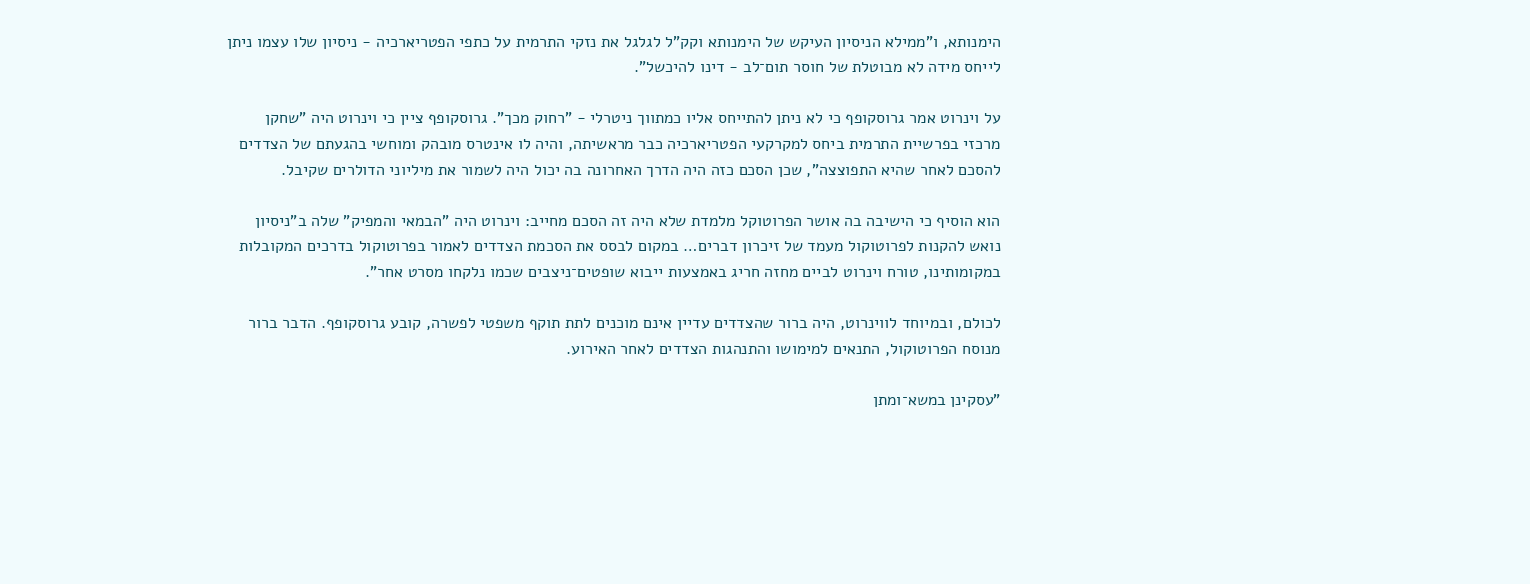הימנותא, ו"ממילא הניסיון העיקש של הימנותא וקק"ל לגלגל את נזקי התרמית על כתפי הפטריארכיה - ניסיון שלו עצמו ניתן לייחס מידה לא מבוטלת של חוסר תום־לב - דינו להיכשל".

על וינרוט אמר גרוסקופף כי לא ניתן להתייחס אליו כמתווך ניטרלי - "רחוק מכך". גרוסקופף ציין כי וינרוט היה "שחקן מרכזי בפרשיית התרמית ביחס למקרקעי הפטריארכיה כבר מראשיתה, והיה לו אינטרס מובהק ומוחשי בהגעתם של הצדדים להסכם לאחר שהיא התפוצצה", שכן הסכם כזה היה הדרך האחרונה בה יכול היה לשמור את מיליוני הדולרים שקיבל.

הוא הוסיף כי הישיבה בה אושר הפרוטוקל מלמדת שלא היה זה הסכם מחייב: וינרוט היה "הבמאי והמפיק" שלה ב"ניסיון נואש להקנות לפרוטוקול מעמד של זיכרון דברים… במקום לבסס את הסכמת הצדדים לאמור בפרוטוקול בדרכים המקובלות במקומותינו, טורח וינרוט לביים מחזה חריג באמצעות ייבוא שופטים־ניצבים שכמו נלקחו מסרט אחר".

לכולם, ובמיוחד לווינרוט, היה ברור שהצדדים עדיין אינם מוכנים לתת תוקף משפטי לפשרה, קובע גרוסקופף. הדבר ברור מנוסח הפרוטוקול, התנאים למימושו והתנהגות הצדדים לאחר האירוע.

"עסקינן במשא־ומתן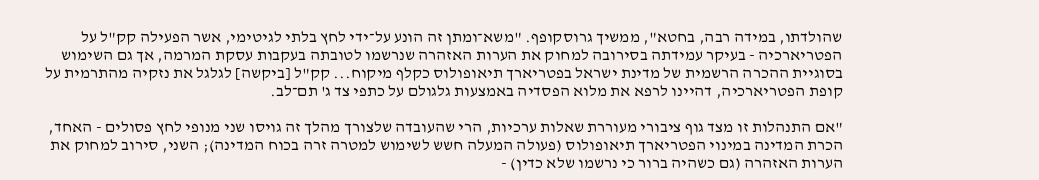שהולדתו, במידה רבה, בחטא", ממשיך גרוסקופף. "משא־ומתן זה הונע על־ידי לחץ בלתי לגיטימי, אשר הפעילה קק"ל על הפטריארכיה - בעיקר עמידתה בסירובה למחוק את הערות האזהרה שנרשמו לטובתה בעקבות עסקת המרמה, אך גם השימוש בסוגיית ההכרה הרשמית של מדינת ישראל בפטריארך תיאופולוס כקלף מיקוח... קק"ל [ביקשה] לגלגל את נזקיה מהתרמית על קופת הפטריארכיה, דהיינו לרפא את מלוא הפסדיה באמצעות גלגולם על כתפי צד ג' תם־לב.

"אם התנהלות זו מצד גוף ציבורי מעוררת שאלות ערכיות, הרי שהעובדה שלצורך מהלך זה גויסו שני מנופי לחץ פסולים - האחד, הכרת המדינה במינוי הפטריארך תיאופולוס (פעולה המעלה חשש לשימוש למטרה זרה בכוח המדינה); השני, סירוב למחוק את הערות האזהרה (גם כשהיה ברור כי נרשמו שלא כדין) -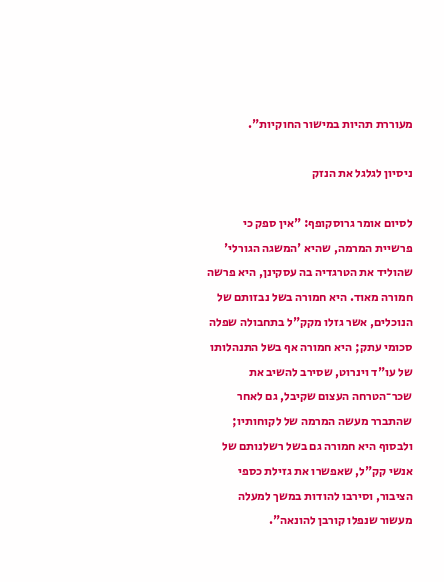מעוררת תהיות במישור החוקיות".

ניסיון לגלגל את הנזק

לסיום אומר גרוסקופף: "אין ספק כי פרשיית המרמה, שהיא 'המשגה הגורלי' שהוליד את הטרגדיה בה עסקינן, היא פרשה חמורה מאוד. היא חמורה בשל נבזותם של הנוכלים, אשר גזלו מקק"ל בתחבולה שפלה סכומי עתק; היא חמורה אף בשל התנהלותו של עו"ד וינרוט, שסירב להשיב את שכר־הטרחה העצום שקיבל, גם לאחר שהתברר מעשה המרמה של לקוחותיו; ולבסוף היא חמורה גם בשל רשלנותם של אנשי קק"ל, שאפשרו את גזילת כספי הציבור, וסירבו להודות במשך למעלה מעשור שנפלו קורבן להונאה".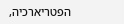הפטריארכיה,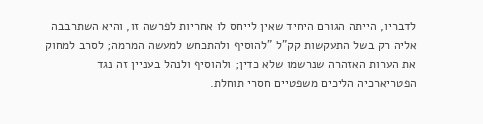לדבריו, הייתה הגורם היחיד שאין לייחס לו אחריות לפרשה זו, והיא השתרבבה אליה רק בשל התעקשות קק"ל "להוסיף ולהתכחש למעשה המרמה; לסרב למחוק את הערות האזהרה שנרשמו שלא כדין; ולהוסיף ולנהל בעניין זה נגד הפטריארכיה הליכים משפטיים חסרי תוחלת.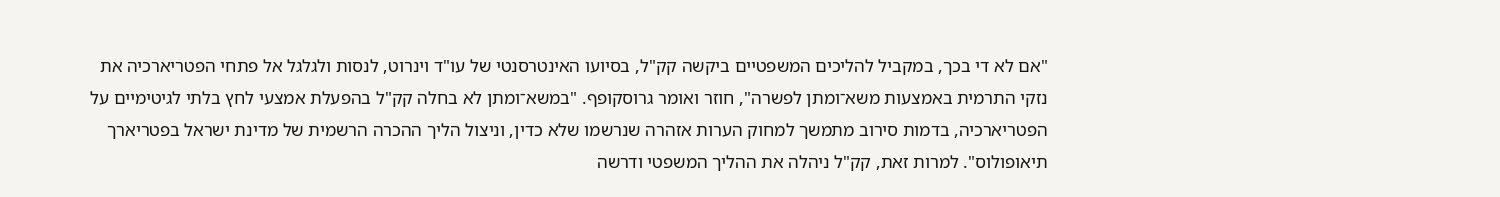"אם לא די בכך, במקביל להליכים המשפטיים ביקשה קק"ל, בסיועו האינטרסנטי של עו"ד וינרוט, לנסות ולגלגל אל פתחי הפטריארכיה את נזקי התרמית באמצעות משא־ומתן לפשרה", חוזר ואומר גרוסקופף. "במשא־ומתן לא בחלה קק"ל בהפעלת אמצעי לחץ בלתי לגיטימיים על הפטריארכיה, בדמות סירוב מתמשך למחוק הערות אזהרה שנרשמו שלא כדין, וניצול הליך ההכרה הרשמית של מדינת ישראל בפטריארך תיאופולוס". למרות זאת, קק"ל ניהלה את ההליך המשפטי ודרשה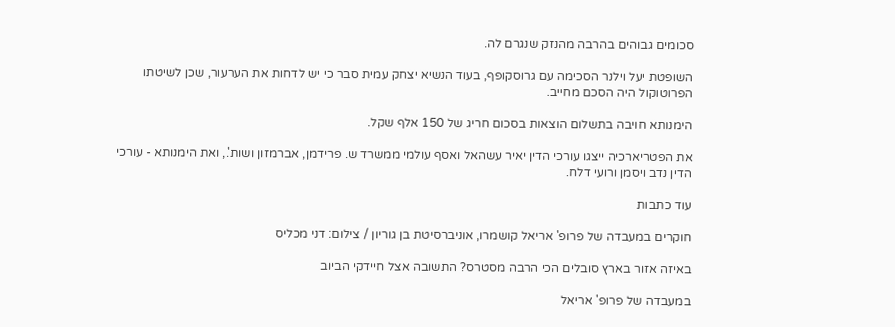סכומים גבוהים בהרבה מהנזק שנגרם לה.

השופטת יעל וילנר הסכימה עם גרוסקופף, בעוד הנשיא יצחק עמית סבר כי יש לדחות את הערעור, שכן לשיטתו הפרוטוקול היה הסכם מחייב.

הימנותא חויבה בתשלום הוצאות בסכום חריג של 150 אלף שקל.

את הפטריארכיה ייצגו עורכי הדין יאיר עשהאל ואסף עולמי ממשרד ש. פרידמן, אברמזון ושות'., ואת הימנותא - עורכי הדין נדב ויסמן ורועי דלח.

עוד כתבות

חוקרים במעבדה של פרופ' אריאל קושמרו, אוניברסיטת בן גוריון / צילום: דני מכליס

באיזה אזור בארץ סובלים הכי הרבה מסטרס? התשובה אצל חיידקי הביוב

במעבדה של פרופ' אריאל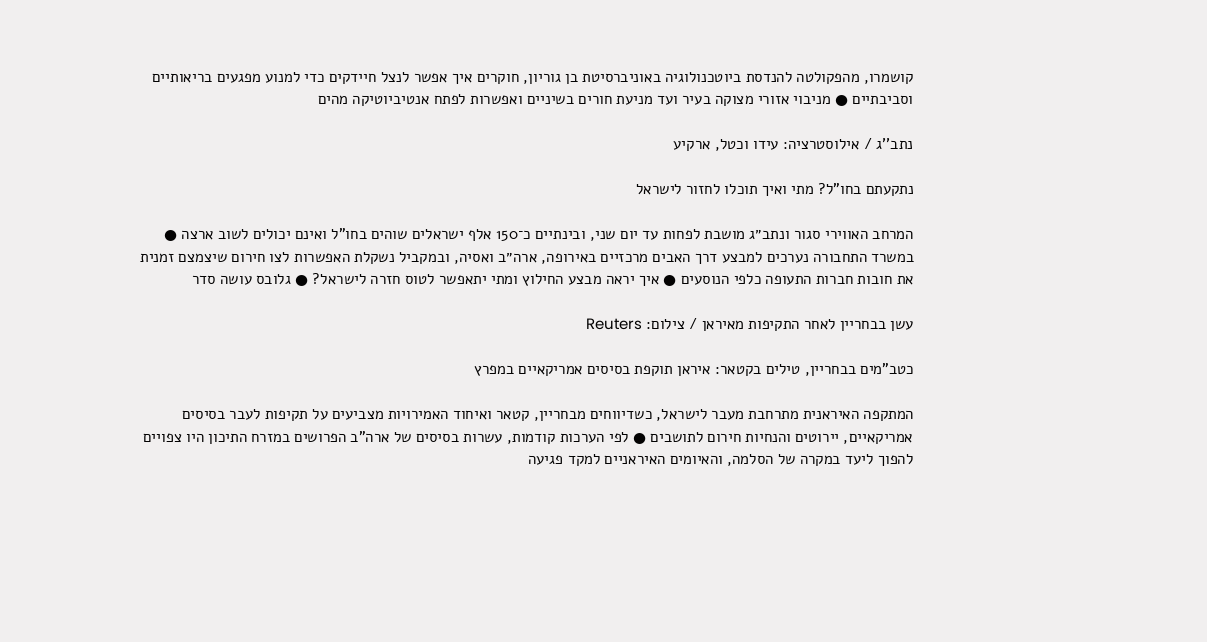קושמרו, מהפקולטה להנדסת ביוטכנולוגיה באוניברסיטת בן גוריון, חוקרים איך אפשר לנצל חיידקים כדי למנוע מפגעים בריאותיים וסביבתיים ● מניבוי אזורי מצוקה בעיר ועד מניעת חורים בשיניים ואפשרות לפתח אנטיביוטיקה מהים

נתב''ג / אילוסטרציה: עידו וכטל, ארקיע

נתקעתם בחו"ל? מתי ואיך תוכלו לחזור לישראל

המרחב האווירי סגור ונתב״ג מושבת לפחות עד יום שני, ובינתיים כ־150 אלף ישראלים שוהים בחו"ל ואינם יכולים לשוב ארצה ● במשרד התחבורה נערכים למבצע דרך האבים מרכזיים באירופה, ארה״ב ואסיה, ובמקביל נשקלת האפשרות לצו חירום שיצמצם זמנית את חובות חברות התעופה כלפי הנוסעים ● איך יראה מבצע החילוץ ומתי יתאפשר לטוס חזרה לישראל? ● גלובס עושה סדר

עשן בבחריין לאחר התקיפות מאיראן / צילום: Reuters

כטב"מים בבחריין, טילים בקטאר: איראן תוקפת בסיסים אמריקאיים במפרץ

המתקפה האיראנית מתרחבת מעבר לישראל, כשדיווחים מבחריין, קטאר ואיחוד האמירויות מצביעים על תקיפות לעבר בסיסים אמריקאיים, יירוטים והנחיות חירום לתושבים ● לפי הערכות קודמות, עשרות בסיסים של ארה”ב הפרושים במזרח התיכון היו צפויים להפוך ליעד במקרה של הסלמה, והאיומים האיראניים למקד פגיעה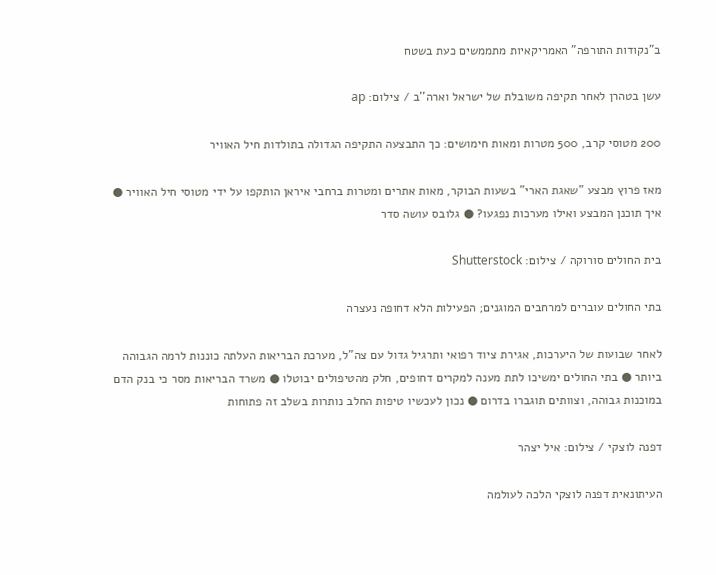ב"נקודות התורפה" האמריקאיות מתממשים כעת בשטח

עשן בטהרן לאחר תקיפה משובלת של ישראל וארה''ב / צילום: ap

200 מטוסי קרב, 500 מטרות ומאות חימושים: כך התבצעה התקיפה הגדולה בתולדות חיל האוויר

מאז פרוץ מבצע "שאגת הארי" בשעות הבוקר, מאות אתרים ומטרות ברחבי איראן הותקפו על ידי מטוסי חיל האוויר ● איך תוכנן המבצע ואילו מערכות נפגעו? ● גלובס עושה סדר

בית החולים סורוקה / צילום: Shutterstock

בתי החולים עוברים למרחבים המוגנים; הפעילות הלא דחופה נעצרה

לאחר שבועות של היערכות, אגירת ציוד רפואי ותרגיל גדול עם צה"ל, מערכת הבריאות העלתה כוננות לרמה הגבוהה ביותר ● בתי החולים ימשיכו לתת מענה למקרים דחופים, חלק מהטיפולים יבוטלו ● משרד הבריאות מסר כי בנק הדם במוכנות גבוהה, וצוותים תוגברו בדרום ● נכון לעכשיו טיפות החלב נותרות בשלב זה פתוחות

דפנה לוצקי / צילום: איל יצהר

העיתונאית דפנה לוצקי הלכה לעולמה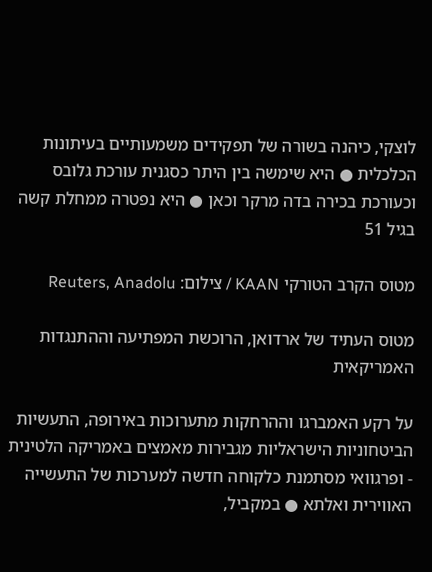לוצקי, כיהנה בשורה של תפקידים משמעותיים בעיתונות הכלכלית ● היא שימשה בין היתר כסגנית עורכת גלובס וכעורכת בכירה בדה מרקר וכאן ● היא נפטרה ממחלת קשה בגיל 51

מטוס הקרב הטורקי KAAN / צילום: Reuters, Anadolu

מטוס העתיד של ארדואן, הרוכשת המפתיעה וההתנגדות האמריקאית

על רקע האמברגו וההרחקות מתערוכות באירופה, התעשיות הביטחוניות הישראליות מגבירות מאמצים באמריקה הלטינית - ופרגוואי מסתמנת כלקוחה חדשה למערכות של התעשייה האווירית ואלתא ● במקביל,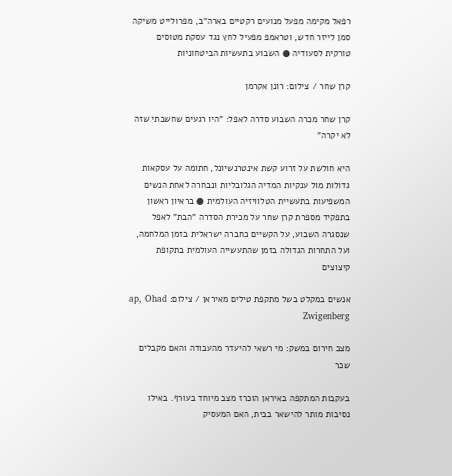רפאל מקימה מפעל מנועים רקטיים בארה"ב, מפרולייט משיקה סמן לייזר חדש, וטראמפ מפעיל לחץ נגד עסקת מטוסים טורקית לסעודיה ● השבוע בתעשיות הביטחוניות

קרן שחר / צילום: רונן אקרמן

קרן שחר מכרה השבוע סדרה לאפל: "היו רגעים שחשבתי שזה לא יקרה"

היא חולשת על זרוע קשת אינטרנשיונל, חתומה על עסקאות גדולות מול ענקיות המדיה הגלובליות ונבחרה לאחת הנשים המשפיעות בתעשיית הטלוויזיה העולמית ● בראיון ראשון בתפקיד מספרת קרן שחר על מכירת הסדרה "הבת" לאפל שנסגרה השבוע, על הקשיים כחברה ישראלית בזמן המלחמה, ועל התחרות הגדולה בזמן שהתעשייה העולמית בתקופת קיצוצים

אנשים במקלט בשל מתקפת טילים מאיראן / צילום: ap, Ohad Zwigenberg

מצב חירום במשק: מי רשאי להיעדר מהעבודה והאם מקבלים שכר

בעקבות המתקפה באיראן הוכרז מצב מיוחד בעורף. באילו נסיבות מותר להישאר בבית, האם המעסיק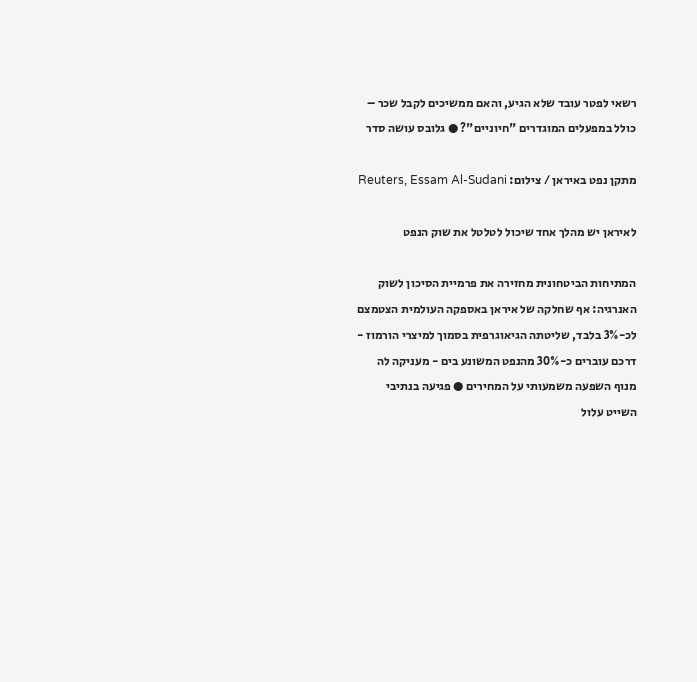רשאי לפטר עובד שלא הגיע, והאם ממשיכים לקבל שכר – כולל במפעלים המוגדרים "חיוניים"? ● גלובס עושה סדר

מתקן נפט באיראן / צילום: Reuters, Essam Al-Sudani

לאיראן יש מהלך אחד שיכול לטלטל את שוק הנפט

המתיחות הביטחונית מחזירה את פרמיית הסיכון לשוק האנרגיה: אף שחלקה של איראן באספקה העולמית הצטמצם לכ-3% בלבד, שליטתה הגיאוגרפית בסמוך למיצרי הורמוז - דרכם עוברים כ-30% מהנפט המשונע בים - מעניקה לה מנוף השפעה משמעותי על המחירים ● פגיעה בנתיבי השייט עלול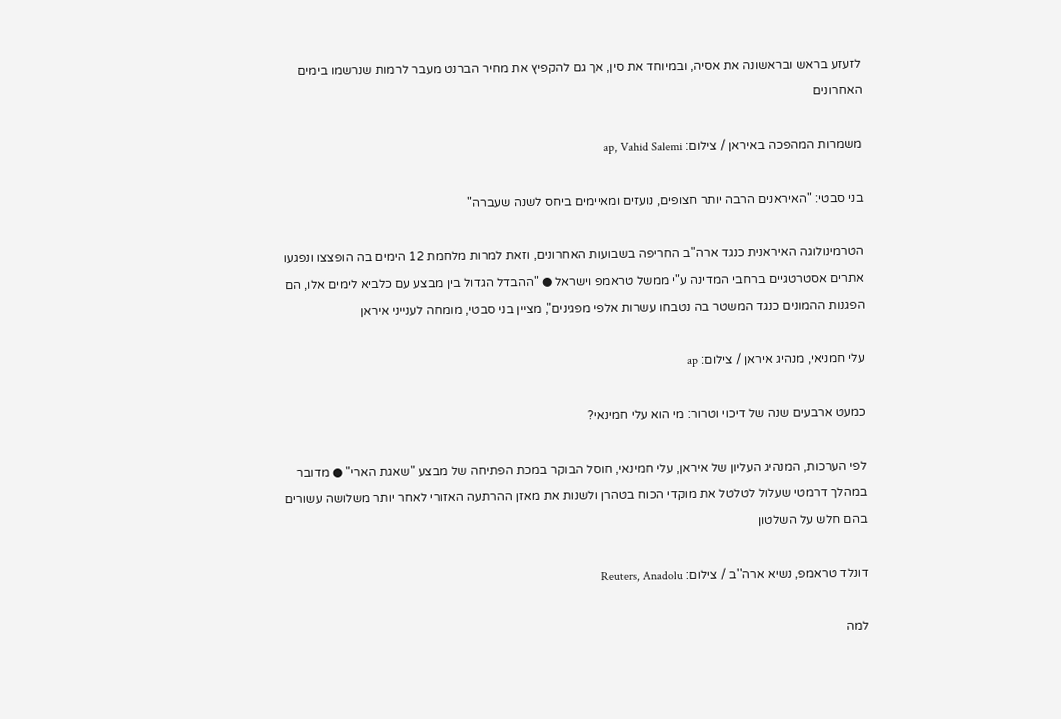לזעזע בראש ובראשונה את אסיה, ובמיוחד את סין, אך גם להקפיץ את מחיר הברנט מעבר לרמות שנרשמו בימים האחרונים

משמרות המהפכה באיראן / צילום: ap, Vahid Salemi

בני סבטי: "האיראנים הרבה יותר חצופים, נועזים ומאיימים ביחס לשנה שעברה"

הטרמינולוגה האיראנית כנגד ארה"ב החריפה בשבועות האחרונים, וזאת למרות מלחמת 12 הימים בה הופצצו ונפגעו אתרים אסטרטגיים ברחבי המדינה ע"י ממשל טראמפ וישראל ● "ההבדל הגדול בין מבצע עם כלביא לימים אלו, הם הפגנות ההמונים כנגד המשטר בה נטבחו עשרות אלפי מפגינים", מציין בני סבטי, מומחה לענייני איראן

עלי חמניאי, מנהיג איראן / צילום: ap

כמעט ארבעים שנה של דיכוי וטרור: מי הוא עלי חמינאי?

לפי הערכות, המנהיג העליון של איראן, עלי חמינאי, חוסל הבוקר במכת הפתיחה של מבצע "שאגת הארי" ● מדובר במהלך דרמטי שעלול לטלטל את מוקדי הכוח בטהרן ולשנות את מאזן ההרתעה האזורי לאחר יותר משלושה עשורים בהם חלש על השלטון

דונלד טראמפ, נשיא ארה''ב / צילום: Reuters, Anadolu

למה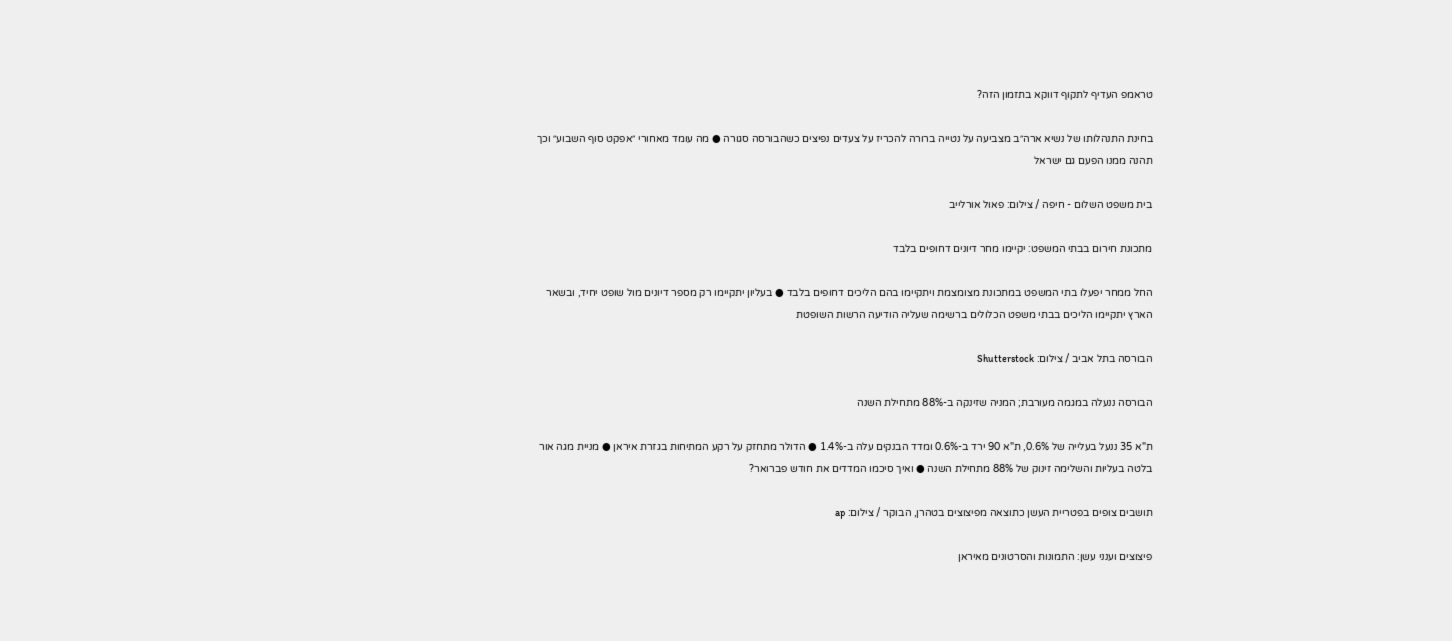טראמפ העדיף לתקוף דווקא בתזמון הזה?

בחינת התנהלותו של נשיא ארה״ב מצביעה על נטייה ברורה להכריז על צעדים נפיצים כשהבורסה סגורה ● מה עומד מאחורי ״אפקט סוף השבוע״ וכך תהנה ממנו הפעם גם ישראל

בית משפט השלום - חיפה / צילום: פאול אורלייב

מתכונת חירום בבתי המשפט: יקיימו מחר דיונים דחופים בלבד

החל ממחר יפעלו בתי המשפט במתכונת מצומצמת ויתקיימו בהם הליכים דחופים בלבד ● בעליון יתקיימו רק מספר דיונים מול שופט יחיד, ובשאר הארץ יתקיימו הליכים בבתי משפט הכלולים ברשימה שעליה הודיעה הרשות השופטת

הבורסה בתל אביב / צילום: Shutterstock

הבורסה ננעלה במגמה מעורבת; המניה שזינקה ב-88% מתחילת השנה

ת"א 35 ננעל בעלייה של 0.6%, ת"א 90 ירד ב-0.6% ומדד הבנקים עלה ב-1.4% ● הדולר מתחזק על רקע המתיחות בגזרת איראן ● מניית מגה אור בלטה בעליות והשלימה זינוק של 88% מתחילת השנה ● ואיך סיכמו המדדים את חודש פברואר?

תושבים צופים בפטריית העשן כתוצאה מפיצוצים בטהרן, הבוקר / צילום: ap

פיצוצים וענני עשן: התמונות והסרטונים מאיראן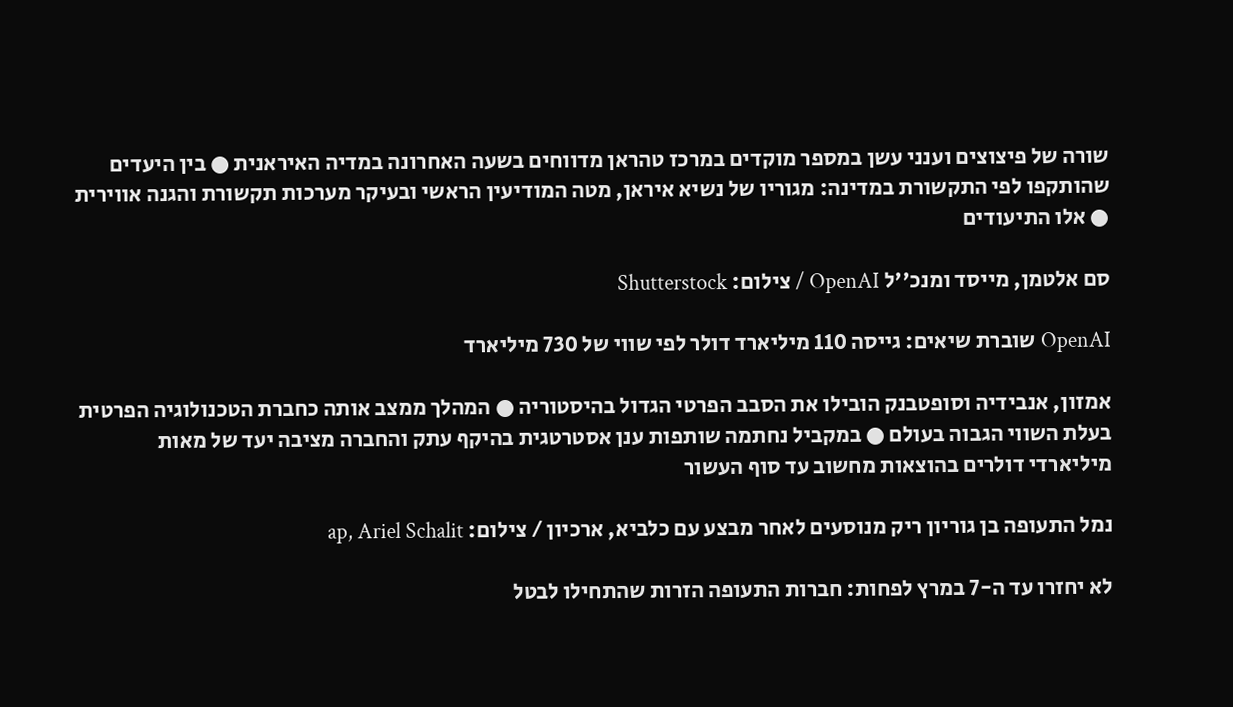שורה של פיצוצים וענני עשן במספר מוקדים במרכז טהראן מדווחים בשעה האחרונה במדיה האיראנית ● בין היעדים שהותקפו לפי התקשורת במדינה: מגוריו של נשיא איראן, מטה המודיעין הראשי ובעיקר מערכות תקשורת והגנה אווירית ● אלו התיעודים

סם אלטמן, מייסד ומנכ''ל OpenAI / צילום: Shutterstock

OpenAI שוברת שיאים: גייסה 110 מיליארד דולר לפי שווי של 730 מיליארד

אמזון, אנבידיה וסופטבנק הובילו את הסבב הפרטי הגדול בהיסטוריה ● המהלך ממצב אותה כחברת הטכנולוגיה הפרטית בעלת השווי הגבוה בעולם ● במקביל נחתמה שותפות ענן אסטרטגית בהיקף עתק והחברה מציבה יעד של מאות מיליארדי דולרים בהוצאות מחשוב עד סוף העשור

נמל התעופה בן גוריון ריק מנוסעים לאחר מבצע עם כלביא, ארכיון / צילום: ap, Ariel Schalit

לא יחזרו עד ה-7 במרץ לפחות: חברות התעופה הזרות שהתחילו לבטל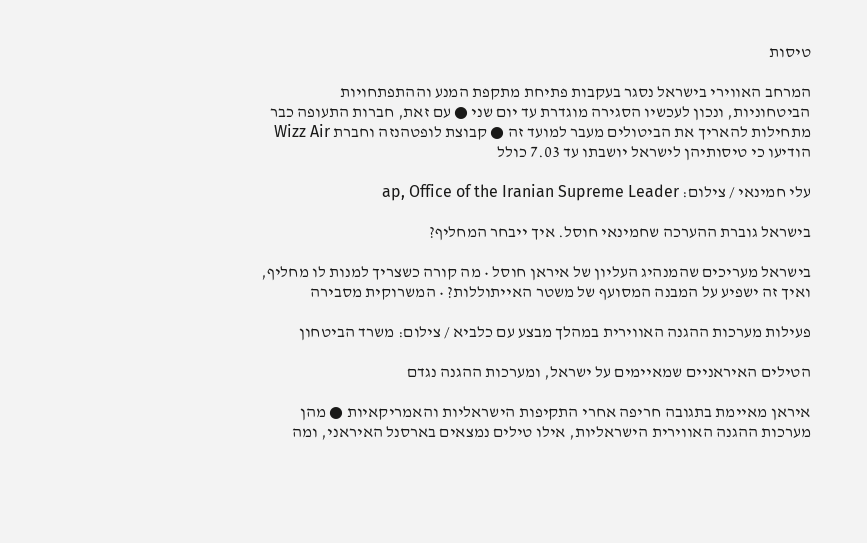טיסות

המרחב האווירי בישראל נסגר בעקבות פתיחת מתקפת המנע וההתפתחויות הביטחוניות, ונכון לעכשיו הסגירה מוגדרת עד יום שני ● עם זאת, חברות התעופה כבר מתחילות להאריך את הביטולים מעבר למועד זה ● קבוצת לופטהנזה וחברת Wizz Air הודיעו כי טיסותיהן לישראל יושבתו עד 7.03 כולל

עלי חמינאי / צילום: ap, Office of the Iranian Supreme Leader

בישראל גוברת ההערכה שחמינאי חוסל. איך ייבחר המחליף?

בישראל מעריכים שהמנהיג העליון של איראן חוסל • מה קורה כשצריך למנות לו מחליף, ואיך זה ישפיע על המבנה המסועף של משטר האייתוללות? • המשרוקית מסבירה

פעילות מערכות ההגנה האווירית במהלך מבצע עם כלביא / צילום: משרד הביטחון

הטילים האיראניים שמאיימים על ישראל, ומערכות ההגנה נגדם

איראן מאיימת בתגובה חריפה אחרי התקיפות הישראליות והאמריקאיות ● מהן מערכות ההגנה האווירית הישראליות, אילו טילים נמצאים בארסנל האיראני, ומה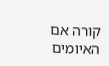קורה אם האיומים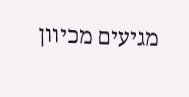מגיעים מכיוון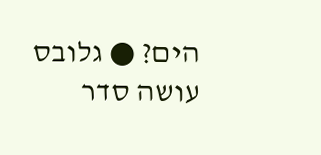הים? ● גלובס עושה סדר